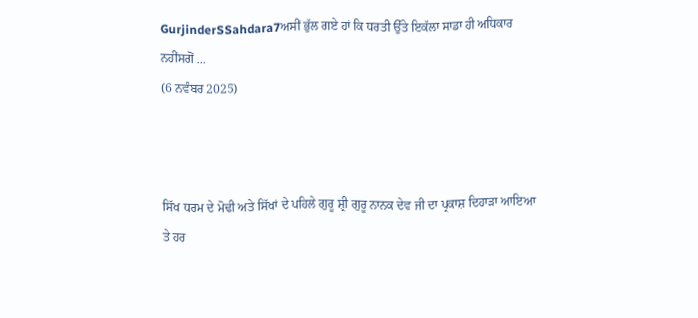GurjinderSSahdara7ਅਸੀਂ ਭੁੱਲ ਗਏ ਹਾਂ ਕਿ ਧਰਤੀ ਉੱਤੇ ਇਕੱਲਾ ਸਾਡਾ ਹੀ ਅਧਿਕਾਰ ਨਹੀਂਸਗੋਂ ...
(6 ਨਵੰਬਰ 2025)



ਸਿੱਖ ਧਰਮ ਦੇ ਮੋਢੀ ਅਤੇ ਸਿੱਖਾਂ ਦੇ ਪਹਿਲੇ ਗੁਰੂ ਸ਼੍ਰੀ ਗੁਰੂ ਨਾਨਕ ਦੇਵ ਜੀ ਦਾ ਪ੍ਰਕਾਸ਼ ਦਿਹਾੜਾ ਆਇਆ ਤੇ ਹਰ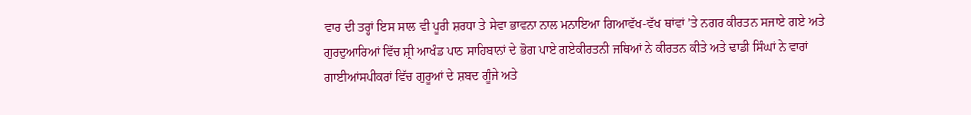ਵਾਰ ਦੀ ਤਰ੍ਹਾਂ ਇਸ ਸਾਲ ਵੀ ਪੂਰੀ ਸ਼ਰਧਾ ਤੇ ਸੇਵਾ ਭਾਵਨਾ ਨਾਲ ਮਨਾਇਆ ਗਿਆਵੱਖ-ਵੱਖ ਥਾਂਵਾਂ ’ਤੇ ਨਗਰ ਕੀਰਤਨ ਸਜਾਏ ਗਏ ਅਤੇ ਗੁਰਦੁਆਰਿਆਂ ਵਿੱਚ ਸ਼੍ਰੀ ਆਖੰਡ ਪਾਠ ਸਾਹਿਬਾਨਾਂ ਦੇ ਭੋਗ ਪਾਏ ਗਏਕੀਰਤਨੀ ਜਥਿਆਂ ਨੇ ਕੀਰਤਨ ਕੀਤੇ ਅਤੇ ਢਾਡੀ ਸਿੰਘਾਂ ਨੇ ਵਾਰਾਂ ਗਾਈਆਂਸਪੀਕਰਾਂ ਵਿੱਚ ਗੁਰੂਆਂ ਦੇ ਸ਼ਬਦ ਗੂੰਜੇ ਅਤੇ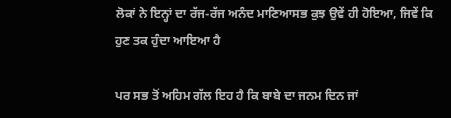ਲੋਕਾਂ ਨੇ ਇਨ੍ਹਾਂ ਦਾ ਰੱਜ-ਰੱਜ ਅਨੰਦ ਮਾਣਿਆਸਭ ਕੁਝ ਉਵੇਂ ਹੀ ਹੋਇਆ, ਜਿਵੇਂ ਕਿ ਹੁਣ ਤਕ ਹੁੰਦਾ ਆਇਆ ਹੈ

ਪਰ ਸਭ ਤੋਂ ਅਹਿਮ ਗੱਲ ਇਹ ਹੈ ਕਿ ਬਾਬੇ ਦਾ ਜਨਮ ਦਿਨ ਜਾਂ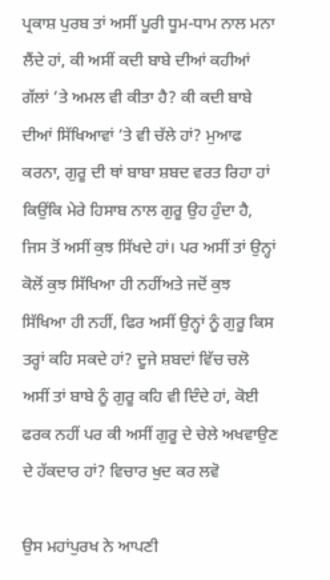ਪ੍ਰਕਾਸ਼ ਪੁਰਬ ਤਾਂ ਅਸੀਂ ਪੂਰੀ ਧੂਮ-ਧਾਮ ਨਾਲ ਮਨਾ ਲੈਂਦੇ ਹਾਂ, ਕੀ ਅਸੀਂ ਕਦੀ ਬਾਬੇ ਦੀਆਂ ਕਹੀਆਂ ਗੱਲਾਂ ’ਤੇ ਅਮਲ ਵੀ ਕੀਤਾ ਹੈ? ਕੀ ਕਦੀ ਬਾਬੇ ਦੀਆਂ ਸਿੱਖਿਆਵਾਂ ’ਤੇ ਵੀ ਚੱਲੇ ਹਾਂ? ਮੁਆਫ ਕਰਨਾ, ਗੁਰੂ ਦੀ ਥਾਂ ਬਾਬਾ ਸ਼ਬਦ ਵਰਤ ਰਿਹਾ ਹਾਂ ਕਿਉਂਕਿ ਮੇਰੇ ਹਿਸਾਬ ਨਾਲ ਗੁਰੂ ਉਹ ਹੁੰਦਾ ਹੈ, ਜਿਸ ਤੋਂ ਅਸੀਂ ਕੁਝ ਸਿੱਖਦੇ ਹਾਂ। ਪਰ ਅਸੀਂ ਤਾਂ ਉਨ੍ਹਾਂ ਕੋਲੋਂ ਕੁਝ ਸਿੱਖਿਆ ਹੀ ਨਹੀਂਅਤੇ ਜਦੋਂ ਕੁਝ ਸਿੱਖਿਆ ਹੀ ਨਹੀਂ, ਫਿਰ ਅਸੀਂ ਉਨ੍ਹਾਂ ਨੂੰ ਗੁਰੂ ਕਿਸ ਤਰ੍ਹਾਂ ਕਹਿ ਸਕਦੇ ਹਾਂ? ਦੂਜੇ ਸ਼ਬਦਾਂ ਵਿੱਚ ਚਲੋ ਅਸੀਂ ਤਾਂ ਬਾਬੇ ਨੂੰ ਗੁਰੂ ਕਹਿ ਵੀ ਦਿੰਦੇ ਹਾਂ, ਕੋਈ ਫਰਕ ਨਹੀਂ ਪਰ ਕੀ ਅਸੀਂ ਗੁਰੂ ਦੇ ਚੇਲੇ ਅਖਵਾਉਣ ਦੇ ਹੱਕਦਾਰ ਹਾਂ? ਵਿਚਾਰ ਖੁਦ ਕਰ ਲਵੋ

ਉਸ ਮਹਾਂਪੁਰਖ ਨੇ ਆਪਣੀ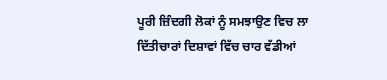ਪੂਰੀ ਜ਼ਿੰਦਗੀ ਲੋਕਾਂ ਨੂੰ ਸਮਝਾਉਣ ਵਿਚ ਲਾ ਦਿੱਤੀਚਾਰਾਂ ਦਿਸ਼ਾਵਾਂ ਵਿੱਚ ਚਾਰ ਵੱਡੀਆਂ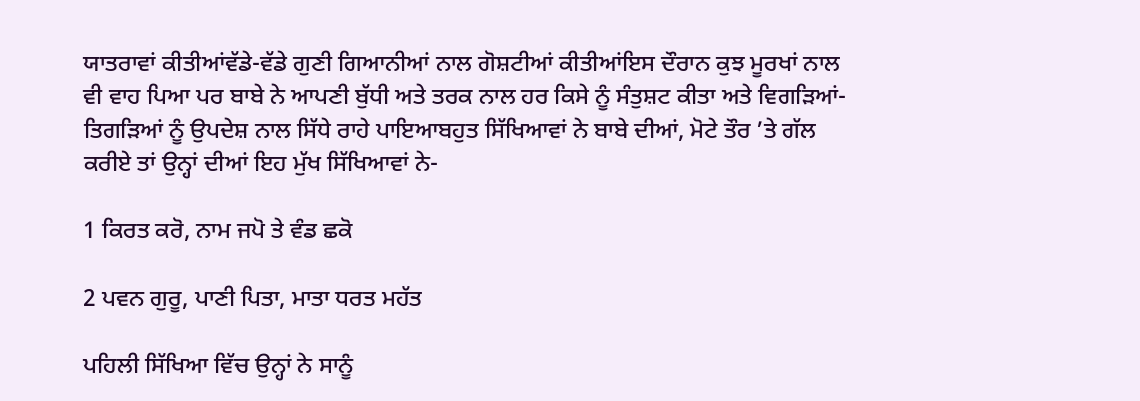ਯਾਤਰਾਵਾਂ ਕੀਤੀਆਂਵੱਡੇ-ਵੱਡੇ ਗੁਣੀ ਗਿਆਨੀਆਂ ਨਾਲ ਗੋਸ਼ਟੀਆਂ ਕੀਤੀਆਂਇਸ ਦੌਰਾਨ ਕੁਝ ਮੂਰਖਾਂ ਨਾਲ ਵੀ ਵਾਹ ਪਿਆ ਪਰ ਬਾਬੇ ਨੇ ਆਪਣੀ ਬੁੱਧੀ ਅਤੇ ਤਰਕ ਨਾਲ ਹਰ ਕਿਸੇ ਨੂੰ ਸੰਤੁਸ਼ਟ ਕੀਤਾ ਅਤੇ ਵਿਗੜਿਆਂ-ਤਿਗੜਿਆਂ ਨੂੰ ਉਪਦੇਸ਼ ਨਾਲ ਸਿੱਧੇ ਰਾਹੇ ਪਾਇਆਬਹੁਤ ਸਿੱਖਿਆਵਾਂ ਨੇ ਬਾਬੇ ਦੀਆਂ, ਮੋਟੇ ਤੌਰ ’ਤੇ ਗੱਲ ਕਰੀਏ ਤਾਂ ਉਨ੍ਹਾਂ ਦੀਆਂ ਇਹ ਮੁੱਖ ਸਿੱਖਿਆਵਾਂ ਨੇ-

1 ਕਿਰਤ ਕਰੋ, ਨਾਮ ਜਪੋ ਤੇ ਵੰਡ ਛਕੋ

2 ਪਵਨ ਗੁਰੂ, ਪਾਣੀ ਪਿਤਾ, ਮਾਤਾ ਧਰਤ ਮਹੱਤ

ਪਹਿਲੀ ਸਿੱਖਿਆ ਵਿੱਚ ਉਨ੍ਹਾਂ ਨੇ ਸਾਨੂੰ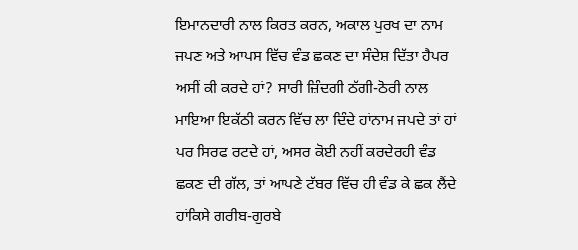ਇਮਾਨਦਾਰੀ ਨਾਲ ਕਿਰਤ ਕਰਨ, ਅਕਾਲ ਪੁਰਖ ਦਾ ਨਾਮ ਜਪਣ ਅਤੇ ਆਪਸ ਵਿੱਚ ਵੰਡ ਛਕਣ ਦਾ ਸੰਦੇਸ਼ ਦਿੱਤਾ ਹੈਪਰ ਅਸੀਂ ਕੀ ਕਰਦੇ ਹਾਂ? ਸਾਰੀ ਜ਼ਿੰਦਗੀ ਠੱਗੀ-ਠੋਰੀ ਨਾਲ ਮਾਇਆ ਇਕੱਠੀ ਕਰਨ ਵਿੱਚ ਲਾ ਦਿੰਦੇ ਹਾਂਨਾਮ ਜਪਦੇ ਤਾਂ ਹਾਂ ਪਰ ਸਿਰਫ ਰਟਦੇ ਹਾਂ, ਅਸਰ ਕੋਈ ਨਹੀਂ ਕਰਦੇਰਹੀ ਵੰਡ ਛਕਣ ਦੀ ਗੱਲ, ਤਾਂ ਆਪਣੇ ਟੱਬਰ ਵਿੱਚ ਹੀ ਵੰਡ ਕੇ ਛਕ ਲੈਂਦੇ ਹਾਂਕਿਸੇ ਗਰੀਬ-ਗੁਰਬੇ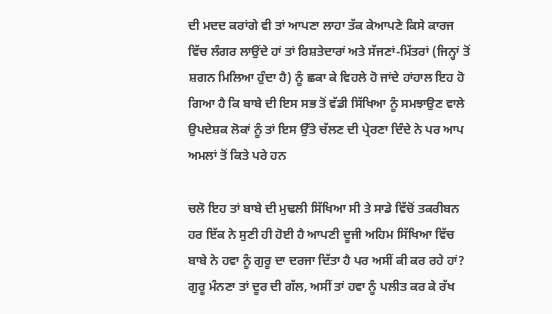ਦੀ ਮਦਦ ਕਰਾਂਗੇ ਵੀ ਤਾਂ ਆਪਣਾ ਲਾਹਾ ਤੱਕ ਕੇਆਪਣੇ ਕਿਸੇ ਕਾਰਜ ਵਿੱਚ ਲੰਗਰ ਲਾਉਂਦੇ ਹਾਂ ਤਾਂ ਰਿਸ਼ਤੇਦਾਰਾਂ ਅਤੇ ਸੱਜਣਾਂ-ਮਿੱਤਰਾਂ (ਜਿਨ੍ਹਾਂ ਤੋਂ ਸ਼ਗਨ ਮਿਲਿਆ ਹੁੰਦਾ ਹੈ) ਨੂੰ ਛਕਾ ਕੇ ਵਿਹਲੇ ਹੋ ਜਾਂਦੇ ਹਾਂਹਾਲ ਇਹ ਹੋ ਗਿਆ ਹੈ ਕਿ ਬਾਬੇ ਦੀ ਇਸ ਸਭ ਤੋਂ ਵੱਡੀ ਸਿੱਖਿਆ ਨੂੰ ਸਮਝਾਉਣ ਵਾਲੇ ਉਪਦੇਸ਼ਕ ਲੋਕਾਂ ਨੂੰ ਤਾਂ ਇਸ ਉੱਤੇ ਚੱਲਣ ਦੀ ਪ੍ਰੇਰਣਾ ਦਿੰਦੇ ਨੇ ਪਰ ਆਪ ਅਮਲਾਂ ਤੋਂ ਕਿਤੇ ਪਰੇ ਹਨ

ਚਲੋ ਇਹ ਤਾਂ ਬਾਬੇ ਦੀ ਮੁਢਲੀ ਸਿੱਖਿਆ ਸੀ ਤੇ ਸਾਡੇ ਵਿੱਚੋਂ ਤਕਰੀਬਨ ਹਰ ਇੱਕ ਨੇ ਸੁਣੀ ਹੀ ਹੋਈ ਹੈ ਆਪਣੀ ਦੂਜੀ ਅਹਿਮ ਸਿੱਖਿਆ ਵਿੱਚ ਬਾਬੇ ਨੇ ਹਵਾ ਨੂੰ ਗੁਰੂ ਦਾ ਦਰਜਾ ਦਿੱਤਾ ਹੈ ਪਰ ਅਸੀਂ ਕੀ ਕਰ ਰਹੇ ਹਾਂ? ਗੁਰੂ ਮੰਨਣਾ ਤਾਂ ਦੂਰ ਦੀ ਗੱਲ, ਅਸੀਂ ਤਾਂ ਹਵਾ ਨੂੰ ਪਲੀਤ ਕਰ ਕੇ ਰੱਖ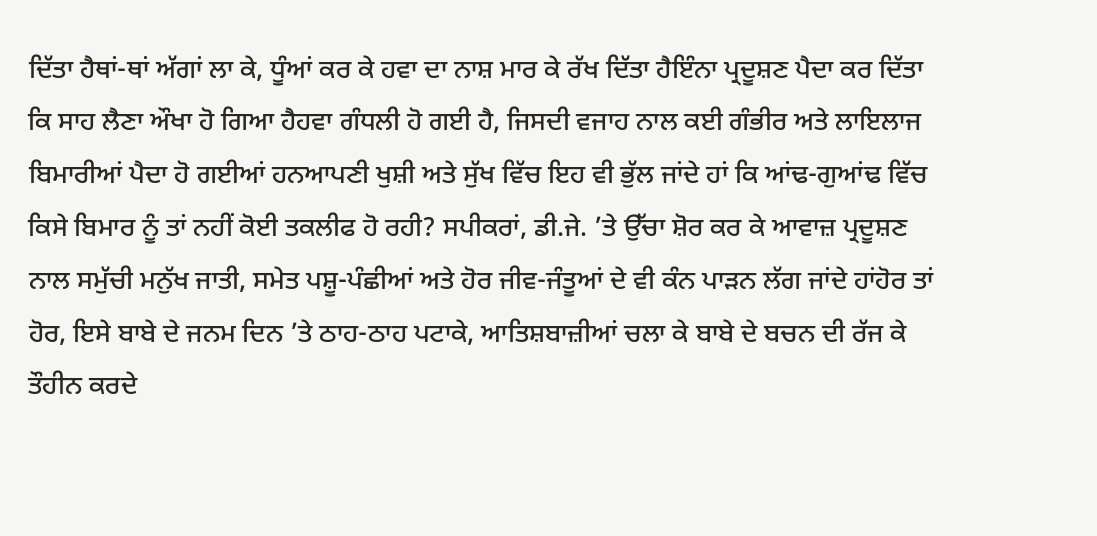ਦਿੱਤਾ ਹੈਥਾਂ-ਥਾਂ ਅੱਗਾਂ ਲਾ ਕੇ, ਧੂੰਆਂ ਕਰ ਕੇ ਹਵਾ ਦਾ ਨਾਸ਼ ਮਾਰ ਕੇ ਰੱਖ ਦਿੱਤਾ ਹੈਇੰਨਾ ਪ੍ਰਦੂਸ਼ਣ ਪੈਦਾ ਕਰ ਦਿੱਤਾ ਕਿ ਸਾਹ ਲੈਣਾ ਔਖਾ ਹੋ ਗਿਆ ਹੈਹਵਾ ਗੰਧਲੀ ਹੋ ਗਈ ਹੈ, ਜਿਸਦੀ ਵਜਾਹ ਨਾਲ ਕਈ ਗੰਭੀਰ ਅਤੇ ਲਾਇਲਾਜ ਬਿਮਾਰੀਆਂ ਪੈਦਾ ਹੋ ਗਈਆਂ ਹਨਆਪਣੀ ਖੁਸ਼ੀ ਅਤੇ ਸੁੱਖ ਵਿੱਚ ਇਹ ਵੀ ਭੁੱਲ ਜਾਂਦੇ ਹਾਂ ਕਿ ਆਂਢ-ਗੁਆਂਢ ਵਿੱਚ ਕਿਸੇ ਬਿਮਾਰ ਨੂੰ ਤਾਂ ਨਹੀਂ ਕੋਈ ਤਕਲੀਫ ਹੋ ਰਹੀ? ਸਪੀਕਰਾਂ, ਡੀ.ਜੇ. ’ਤੇ ਉੱਚਾ ਸ਼ੋਰ ਕਰ ਕੇ ਆਵਾਜ਼ ਪ੍ਰਦੂਸ਼ਣ ਨਾਲ ਸਮੁੱਚੀ ਮਨੁੱਖ ਜਾਤੀ, ਸਮੇਤ ਪਸ਼ੂ-ਪੰਛੀਆਂ ਅਤੇ ਹੋਰ ਜੀਵ-ਜੰਤੂਆਂ ਦੇ ਵੀ ਕੰਨ ਪਾੜਨ ਲੱਗ ਜਾਂਦੇ ਹਾਂਹੋਰ ਤਾਂ ਹੋਰ, ਇਸੇ ਬਾਬੇ ਦੇ ਜਨਮ ਦਿਨ ’ਤੇ ਠਾਹ-ਠਾਹ ਪਟਾਕੇ, ਆਤਿਸ਼ਬਾਜ਼ੀਆਂ ਚਲਾ ਕੇ ਬਾਬੇ ਦੇ ਬਚਨ ਦੀ ਰੱਜ ਕੇ ਤੌਹੀਨ ਕਰਦੇ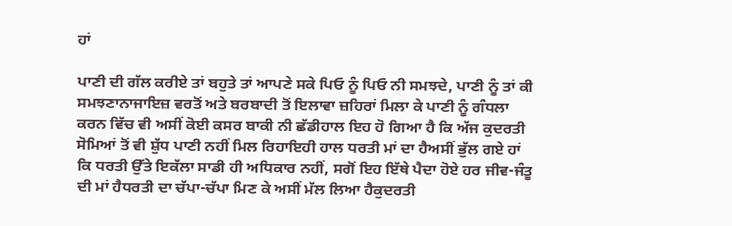ਹਾਂ

ਪਾਣੀ ਦੀ ਗੱਲ ਕਰੀਏ ਤਾਂ ਬਹੁਤੇ ਤਾਂ ਆਪਣੇ ਸਕੇ ਪਿਓ ਨੂੰ ਪਿਓ ਨੀ ਸਮਝਦੇ, ਪਾਣੀ ਨੂੰ ਤਾਂ ਕੀ ਸਮਝਣਾਨਾਜਾਇਜ਼ ਵਰਤੋਂ ਅਤੇ ਬਰਬਾਦੀ ਤੋਂ ਇਲਾਵਾ ਜ਼ਹਿਰਾਂ ਮਿਲਾ ਕੇ ਪਾਣੀ ਨੂੰ ਗੰਧਲਾ ਕਰਨ ਵਿੱਚ ਵੀ ਅਸੀਂ ਕੋਈ ਕਸਰ ਬਾਕੀ ਨੀ ਛੱਡੀਹਾਲ ਇਹ ਹੋ ਗਿਆ ਹੈ ਕਿ ਅੱਜ ਕੁਦਰਤੀ ਸੋਮਿਆਂ ਤੋਂ ਵੀ ਸ਼ੁੱਧ ਪਾਣੀ ਨਹੀਂ ਮਿਲ ਰਿਹਾਇਹੀ ਹਾਲ ਧਰਤੀ ਮਾਂ ਦਾ ਹੈਅਸੀਂ ਭੁੱਲ ਗਏ ਹਾਂ ਕਿ ਧਰਤੀ ਉੱਤੇ ਇਕੱਲਾ ਸਾਡੀ ਹੀ ਅਧਿਕਾਰ ਨਹੀਂ, ਸਗੋਂ ਇਹ ਇੱਥੇ ਪੈਦਾ ਹੋਏ ਹਰ ਜੀਵ-ਜੰਤੂ ਦੀ ਮਾਂ ਹੈਧਰਤੀ ਦਾ ਚੱਪਾ-ਚੱਪਾ ਮਿਣ ਕੇ ਅਸੀਂ ਮੱਲ ਲਿਆ ਹੈਕੁਦਰਤੀ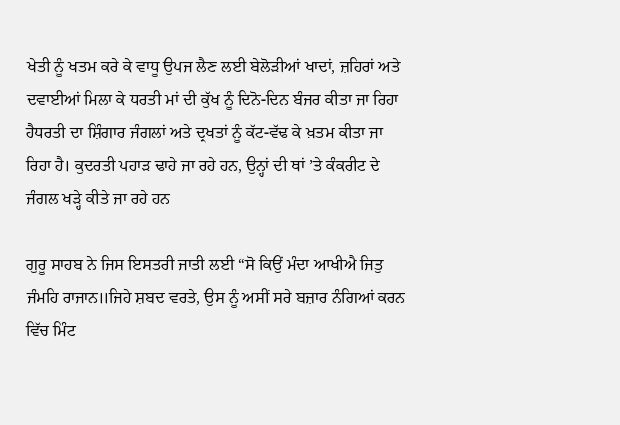ਖੇਤੀ ਨੂੰ ਖਤਮ ਕਰੇ ਕੇ ਵਾਧੂ ਉਪਜ ਲੈਣ ਲਈ ਬੇਲੋੜੀਆਂ ਖਾਦਾਂ, ਜ਼ਹਿਰਾਂ ਅਤੇ ਦਵਾਈਆਂ ਮਿਲਾ ਕੇ ਧਰਤੀ ਮਾਂ ਦੀ ਕੁੱਖ ਨੂੰ ਦਿਨੋ-ਦਿਨ ਬੰਜਰ ਕੀਤਾ ਜਾ ਰਿਹਾ ਹੈਧਰਤੀ ਦਾ ਸ਼ਿੰਗਾਰ ਜੰਗਲਾਂ ਅਤੇ ਦ੍ਰਖਤਾਂ ਨੂੰ ਕੱਟ-ਵੱਢ ਕੇ ਖ਼ਤਮ ਕੀਤਾ ਜਾ ਰਿਹਾ ਹੈ। ਕੁਦਰਤੀ ਪਹਾੜ ਢਾਹੇ ਜਾ ਰਹੇ ਹਨ, ਉਨ੍ਹਾਂ ਦੀ ਥਾਂ ’ਤੇ ਕੰਕਰੀਟ ਦੇ ਜੰਗਲ ਖੜ੍ਹੇ ਕੀਤੇ ਜਾ ਰਹੇ ਹਨ

ਗੁਰੂ ਸਾਹਬ ਨੇ ਜਿਸ ਇਸਤਰੀ ਜਾਤੀ ਲਈ “ਸੋ ਕਿਉਂ ਮੰਦਾ ਆਖੀਐ ਜਿਤੁ ਜੰਮਹਿ ਰਾਜਾਨ॥ਜਿਹੇ ਸ਼ਬਦ ਵਰਤੇ, ਉਸ ਨੂੰ ਅਸੀਂ ਸਰੇ ਬਜ਼ਾਰ ਨੰਗਿਆਂ ਕਰਨ ਵਿੱਚ ਮਿੰਟ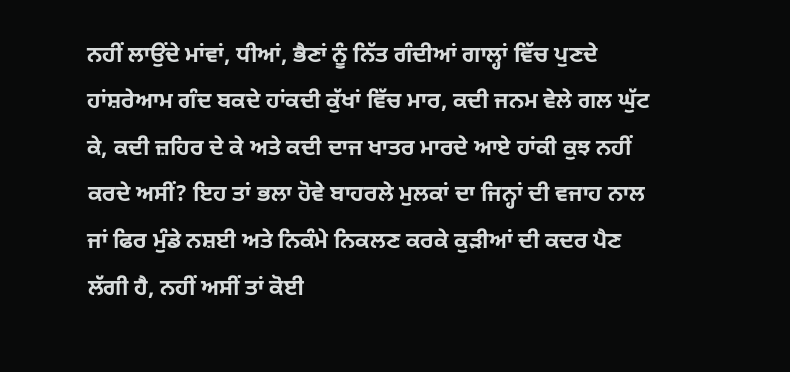ਨਹੀਂ ਲਾਉਂਦੇ ਮਾਂਵਾਂ, ਧੀਆਂ, ਭੈਣਾਂ ਨੂੰ ਨਿੱਤ ਗੰਦੀਆਂ ਗਾਲ੍ਹਾਂ ਵਿੱਚ ਪੁਣਦੇ ਹਾਂਸ਼ਰੇਆਮ ਗੰਦ ਬਕਦੇ ਹਾਂਕਦੀ ਕੁੱਖਾਂ ਵਿੱਚ ਮਾਰ, ਕਦੀ ਜਨਮ ਵੇਲੇ ਗਲ ਘੁੱਟ ਕੇ, ਕਦੀ ਜ਼ਹਿਰ ਦੇ ਕੇ ਅਤੇ ਕਦੀ ਦਾਜ ਖਾਤਰ ਮਾਰਦੇ ਆਏ ਹਾਂਕੀ ਕੁਝ ਨਹੀਂ ਕਰਦੇ ਅਸੀਂ? ਇਹ ਤਾਂ ਭਲਾ ਹੋਵੇ ਬਾਹਰਲੇ ਮੁਲਕਾਂ ਦਾ ਜਿਨ੍ਹਾਂ ਦੀ ਵਜਾਹ ਨਾਲ ਜਾਂ ਫਿਰ ਮੁੰਡੇ ਨਸ਼ਈ ਅਤੇ ਨਿਕੰਮੇ ਨਿਕਲਣ ਕਰਕੇ ਕੁੜੀਆਂ ਦੀ ਕਦਰ ਪੈਣ ਲੱਗੀ ਹੈ, ਨਹੀਂ ਅਸੀਂ ਤਾਂ ਕੋਈ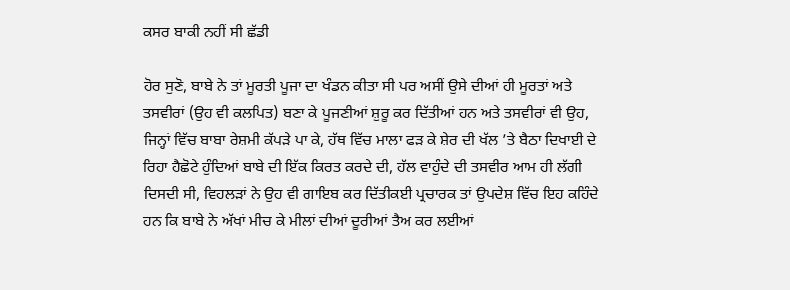ਕਸਰ ਬਾਕੀ ਨਹੀਂ ਸੀ ਛੱਡੀ

ਹੋਰ ਸੁਣੋ, ਬਾਬੇ ਨੇ ਤਾਂ ਮੂਰਤੀ ਪੂਜਾ ਦਾ ਖੰਡਨ ਕੀਤਾ ਸੀ ਪਰ ਅਸੀਂ ਉਸੇ ਦੀਆਂ ਹੀ ਮੂਰਤਾਂ ਅਤੇ ਤਸਵੀਰਾਂ (ਉਹ ਵੀ ਕਲਪਿਤ) ਬਣਾ ਕੇ ਪੂਜਣੀਆਂ ਸ਼ੁਰੂ ਕਰ ਦਿੱਤੀਆਂ ਹਨ ਅਤੇ ਤਸਵੀਰਾਂ ਵੀ ਉਹ, ਜਿਨ੍ਹਾਂ ਵਿੱਚ ਬਾਬਾ ਰੇਸ਼ਮੀ ਕੱਪੜੇ ਪਾ ਕੇ, ਹੱਥ ਵਿੱਚ ਮਾਲਾ ਫੜ ਕੇ ਸ਼ੇਰ ਦੀ ਖੱਲ ’ਤੇ ਬੈਠਾ ਦਿਖਾਈ ਦੇ ਰਿਹਾ ਹੈਛੋਟੇ ਹੁੰਦਿਆਂ ਬਾਬੇ ਦੀ ਇੱਕ ਕਿਰਤ ਕਰਦੇ ਦੀ, ਹੱਲ ਵਾਹੁੰਦੇ ਦੀ ਤਸਵੀਰ ਆਮ ਹੀ ਲੱਗੀ ਦਿਸਦੀ ਸੀ, ਵਿਹਲੜਾਂ ਨੇ ਉਹ ਵੀ ਗਾਇਬ ਕਰ ਦਿੱਤੀਕਈ ਪ੍ਰਚਾਰਕ ਤਾਂ ਉਪਦੇਸ਼ ਵਿੱਚ ਇਹ ਕਹਿੰਦੇ ਹਨ ਕਿ ਬਾਬੇ ਨੇ ਅੱਖਾਂ ਮੀਚ ਕੇ ਮੀਲਾਂ ਦੀਆਂ ਦੂਰੀਆਂ ਤੈਅ ਕਰ ਲਈਆਂ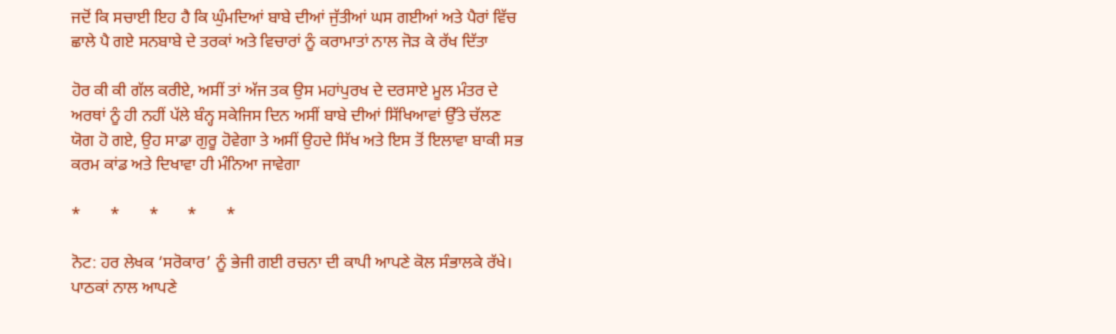ਜਦੋਂ ਕਿ ਸਚਾਈ ਇਹ ਹੈ ਕਿ ਘੁੰਮਦਿਆਂ ਬਾਬੇ ਦੀਆਂ ਜੁੱਤੀਆਂ ਘਸ ਗਈਆਂ ਅਤੇ ਪੈਰਾਂ ਵਿੱਚ ਛਾਲੇ ਪੈ ਗਏ ਸਨਬਾਬੇ ਦੇ ਤਰਕਾਂ ਅਤੇ ਵਿਚਾਰਾਂ ਨੂੰ ਕਰਾਮਾਤਾਂ ਨਾਲ ਜੋੜ ਕੇ ਰੱਖ ਦਿੱਤਾ

ਹੋਰ ਕੀ ਕੀ ਗੱਲ ਕਰੀਏ, ਅਸੀਂ ਤਾਂ ਅੱਜ ਤਕ ਉਸ ਮਹਾਂਪੁਰਖ ਦੇ ਦਰਸਾਏ ਮੂਲ ਮੰਤਰ ਦੇ ਅਰਥਾਂ ਨੂੰ ਹੀ ਨਹੀਂ ਪੱਲੇ ਬੰਨ੍ਹ ਸਕੇਜਿਸ ਦਿਨ ਅਸੀਂ ਬਾਬੇ ਦੀਆਂ ਸਿੱਖਿਆਵਾਂ ਉੱਤੇ ਚੱਲਣ ਯੋਗ ਹੋ ਗਏ, ਉਹ ਸਾਡਾ ਗੁਰੂ ਹੋਵੇਗਾ ਤੇ ਅਸੀਂ ਉਹਦੇ ਸਿੱਖ ਅਤੇ ਇਸ ਤੋਂ ਇਲਾਵਾ ਬਾਕੀ ਸਭ ਕਰਮ ਕਾਂਡ ਅਤੇ ਦਿਖਾਵਾ ਹੀ ਮੰਨਿਆ ਜਾਵੇਗਾ

*       *       *       *       *

ਨੋਟ: ਹਰ ਲੇਖਕ ‘ਸਰੋਕਾਰ’ ਨੂੰ ਭੇਜੀ ਗਈ ਰਚਨਾ ਦੀ ਕਾਪੀ ਆਪਣੇ ਕੋਲ ਸੰਭਾਲਕੇ ਰੱਖੇ।
ਪਾਠਕਾਂ ਨਾਲ ਆਪਣੇ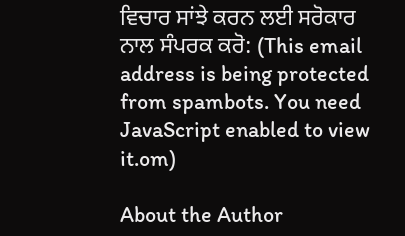ਵਿਚਾਰ ਸਾਂਝੇ ਕਰਨ ਲਈ ਸਰੋਕਾਰ ਨਾਲ ਸੰਪਰਕ ਕਰੋ: (This email address is being protected from spambots. You need JavaScript enabled to view it.om)

About the Author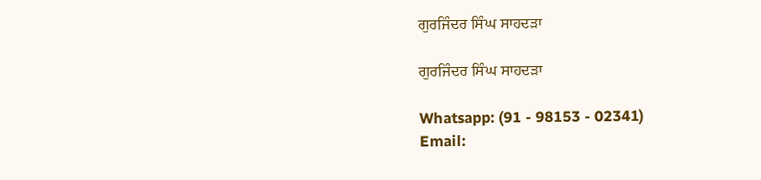ਗੁਰਜਿੰਦਰ ਸਿੰਘ ਸਾਹਦੜਾ

ਗੁਰਜਿੰਦਰ ਸਿੰਘ ਸਾਹਦੜਾ

Whatsapp: (91 - 98153 - 02341)
Email: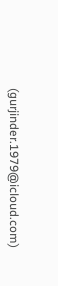(gurjinder.1979@icloud.com)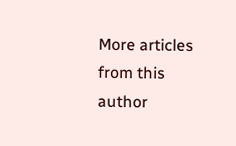More articles from this author